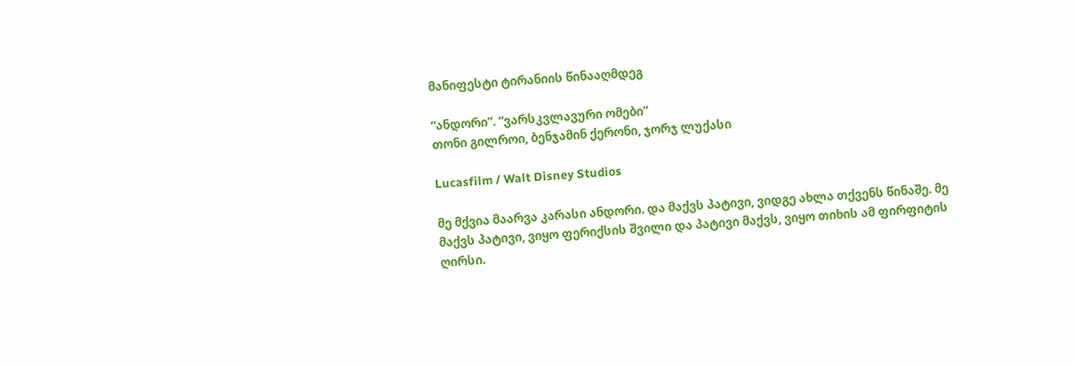მანიფესტი ტირანიის წინააღმდეგ

“ანდორი”. “ვარსკვლავური ომები”
თონი გილროი, ბენჯამინ ქერონი, ჯორჯ ლუქასი

Lucasfilm / Walt Disney Studios

მე მქვია მაარვა კარასი ანდორი. და მაქვს პატივი, ვიდგე ახლა თქვენს წინაშე. მე მაქვს პატივი, ვიყო ფერიქსის შვილი და პატივი მაქვს, ვიყო თიხის ამ ფირფიტის ღირსი.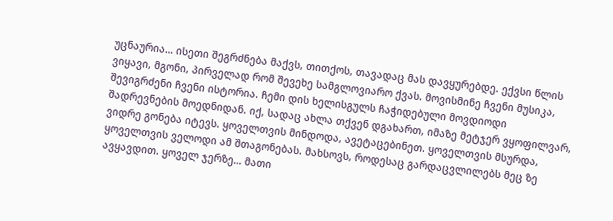უცნაურია… ისეთი შეგრძნება მაქვს, თითქოს, თავადაც მას დავყურებდე. ექვსი წლის ვიყავი, მგონი, პირველად რომ შევეხე სამგლოვიარო ქვას. მოვისმინე ჩვენი მუსიკა, შევიგრძენი ჩვენი ისტორია. ჩემი დის ხელისგულს ჩაჭიდებული მოვდიოდი შადრევნების მოედნიდან. იქ, სადაც ახლა თქვენ დგახართ, იმაზე მეტჯერ ვყოფილვარ, ვიდრე გონება იტევს. ყოველთვის მინდოდა, ავეტაცებინეთ. ყოველთვის მსურდა, ყოველთვის ველოდი ამ შთაგონებას. მახსოვს, როდესაც გარდაცვლილებს მეც ზე ავყავდით. ყოველ ჯერზე… მათი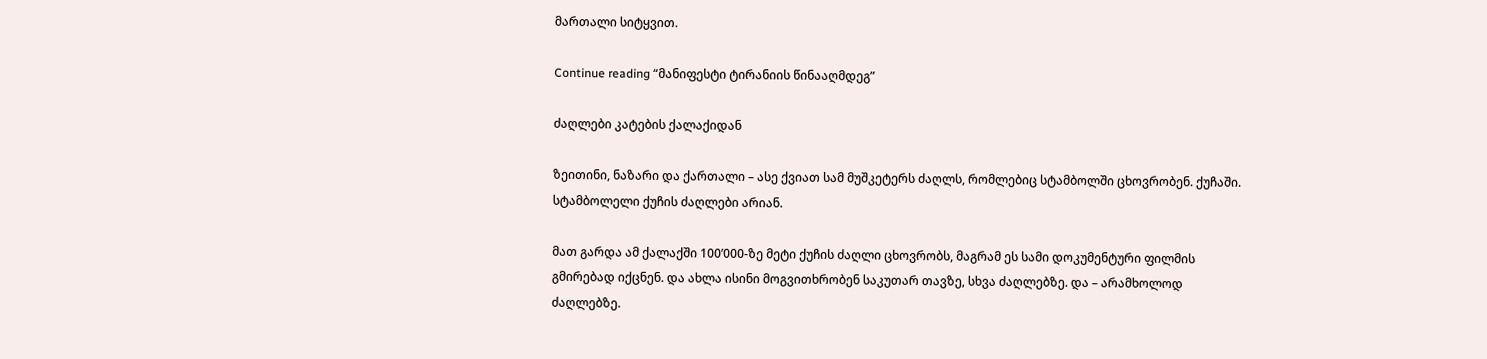მართალი სიტყვით.

Continue reading “მანიფესტი ტირანიის წინააღმდეგ”

ძაღლები კატების ქალაქიდან

ზეითინი, ნაზარი და ქართალი – ასე ქვიათ სამ მუშკეტერს ძაღლს, რომლებიც სტამბოლში ცხოვრობენ. ქუჩაში. სტამბოლელი ქუჩის ძაღლები არიან.

მათ გარდა ამ ქალაქში 100’000-ზე მეტი ქუჩის ძაღლი ცხოვრობს, მაგრამ ეს სამი დოკუმენტური ფილმის გმირებად იქცნენ. და ახლა ისინი მოგვითხრობენ საკუთარ თავზე, სხვა ძაღლებზე. და – არამხოლოდ ძაღლებზე.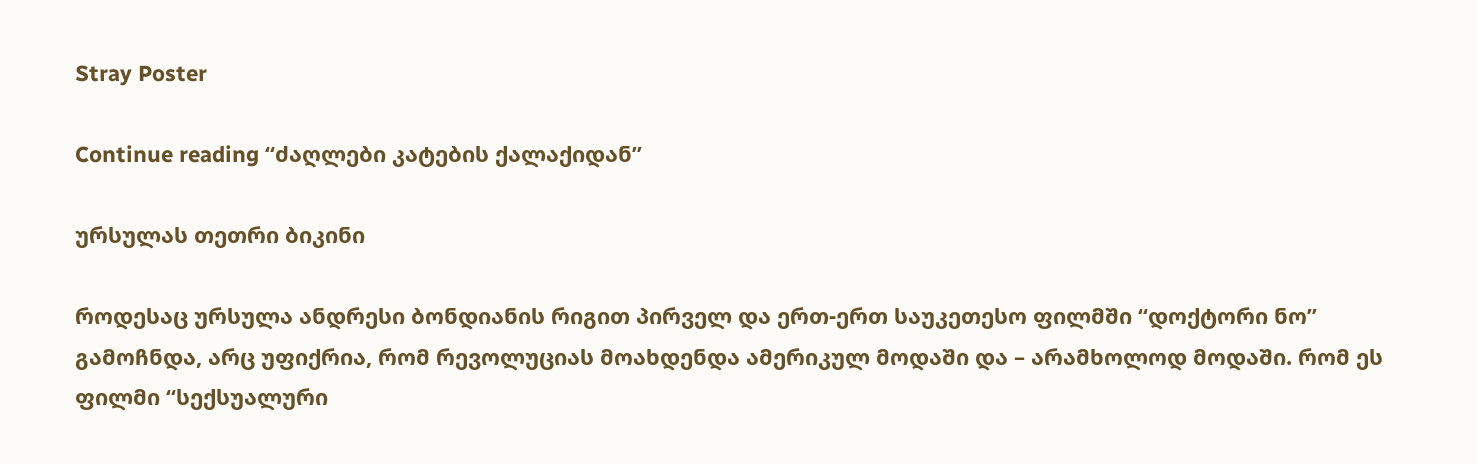Stray Poster

Continue reading “ძაღლები კატების ქალაქიდან”

ურსულას თეთრი ბიკინი

როდესაც ურსულა ანდრესი ბონდიანის რიგით პირველ და ერთ-ერთ საუკეთესო ფილმში “დოქტორი ნო” გამოჩნდა, არც უფიქრია, რომ რევოლუციას მოახდენდა ამერიკულ მოდაში და – არამხოლოდ მოდაში. რომ ეს ფილმი “სექსუალური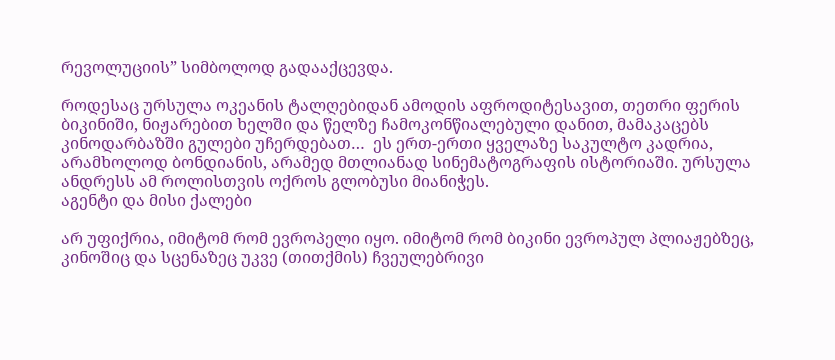რევოლუციის” სიმბოლოდ გადააქცევდა.

როდესაც ურსულა ოკეანის ტალღებიდან ამოდის აფროდიტესავით, თეთრი ფერის ბიკინიში, ნიჟარებით ხელში და წელზე ჩამოკონწიალებული დანით, მამაკაცებს კინოდარბაზში გულები უჩერდებათ…  ეს ერთ-ერთი ყველაზე საკულტო კადრია, არამხოლოდ ბონდიანის, არამედ მთლიანად სინემატოგრაფის ისტორიაში. ურსულა ანდრესს ამ როლისთვის ოქროს გლობუსი მიანიჭეს.
აგენტი და მისი ქალები

არ უფიქრია, იმიტომ რომ ევროპელი იყო. იმიტომ რომ ბიკინი ევროპულ პლიაჟებზეც, კინოშიც და სცენაზეც უკვე (თითქმის) ჩვეულებრივი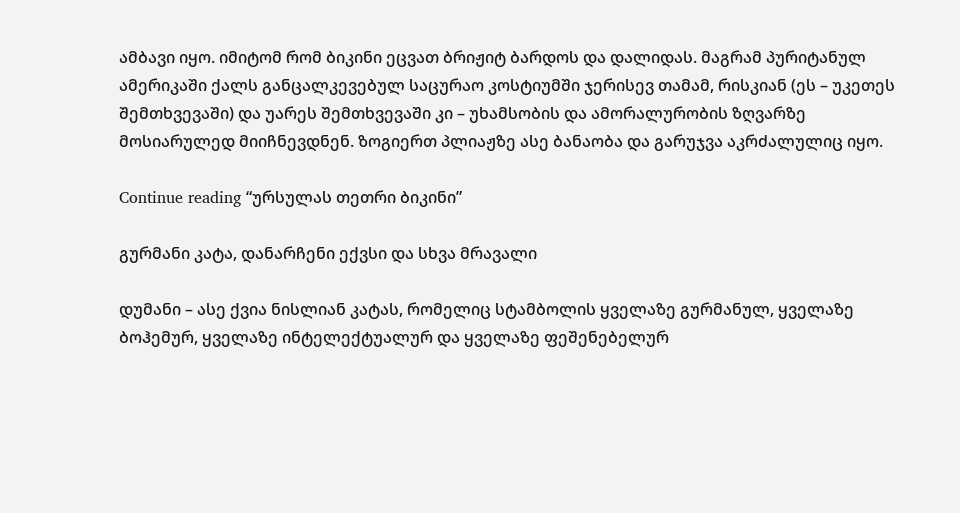ამბავი იყო. იმიტომ რომ ბიკინი ეცვათ ბრიჟიტ ბარდოს და დალიდას. მაგრამ პურიტანულ ამერიკაში ქალს განცალკევებულ საცურაო კოსტიუმში ჯერისევ თამამ, რისკიან (ეს – უკეთეს შემთხვევაში) და უარეს შემთხვევაში კი – უხამსობის და ამორალურობის ზღვარზე მოსიარულედ მიიჩნევდნენ. ზოგიერთ პლიაჟზე ასე ბანაობა და გარუჯვა აკრძალულიც იყო.

Continue reading “ურსულას თეთრი ბიკინი”

გურმანი კატა, დანარჩენი ექვსი და სხვა მრავალი

დუმანი – ასე ქვია ნისლიან კატას, რომელიც სტამბოლის ყველაზე გურმანულ, ყველაზე ბოჰემურ, ყველაზე ინტელექტუალურ და ყველაზე ფეშენებელურ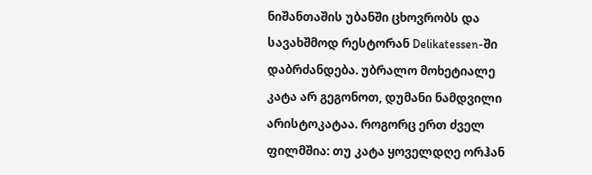ნიშანთაშის უბანში ცხოვრობს და სავახშმოდ რესტორან Delikatessen-ში დაბრძანდება. უბრალო მოხეტიალე კატა არ გეგონოთ, დუმანი ნამდვილი არისტოკატაა. როგორც ერთ ძველ ფილმშია: თუ კატა ყოველდღე ორჰან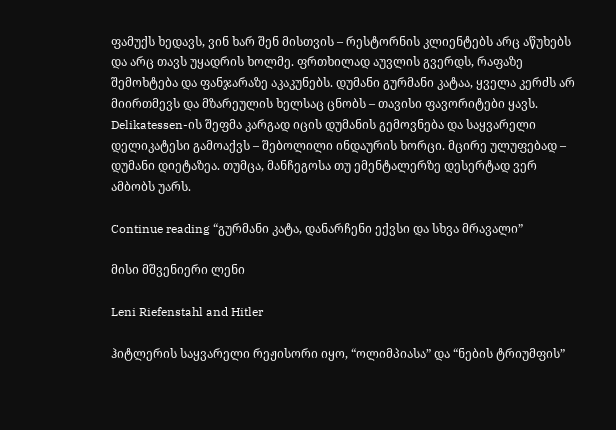ფამუქს ხედავს, ვინ ხარ შენ მისთვის – რესტორნის კლიენტებს არც აწუხებს და არც თავს უყადრის ხოლმე. ფრთხილად აუვლის გვერდს, რაფაზე შემოხტება და ფანჯარაზე აკაკუნებს. დუმანი გურმანი კატაა, ყველა კერძს არ მიირთმევს და მზარეულის ხელსაც ცნობს – თავისი ფავორიტები ყავს. Delikatessen-ის შეფმა კარგად იცის დუმანის გემოვნება და საყვარელი დელიკატესი გამოაქვს – შებოლილი ინდაურის ხორცი. მცირე ულუფებად – დუმანი დიეტაზეა. თუმცა, მანჩეგოსა თუ ემენტალერზე დესერტად ვერ ამბობს უარს.

Continue reading “გურმანი კატა, დანარჩენი ექვსი და სხვა მრავალი”

მისი მშვენიერი ლენი

Leni Riefenstahl and Hitler

ჰიტლერის საყვარელი რეჟისორი იყო, “ოლიმპიასა” და “ნების ტრიუმფის”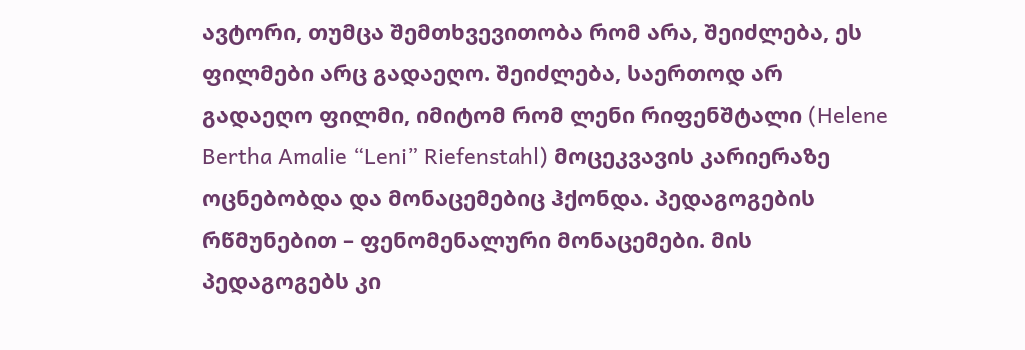ავტორი, თუმცა შემთხვევითობა რომ არა, შეიძლება, ეს ფილმები არც გადაეღო. შეიძლება, საერთოდ არ გადაეღო ფილმი, იმიტომ რომ ლენი რიფენშტალი (Helene Bertha Amalie “Leni” Riefenstahl) მოცეკვავის კარიერაზე ოცნებობდა და მონაცემებიც ჰქონდა. პედაგოგების რწმუნებით – ფენომენალური მონაცემები. მის პედაგოგებს კი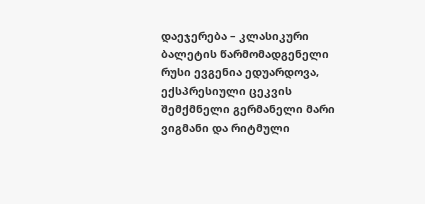დაეჯერება – კლასიკური ბალეტის წარმომადგენელი რუსი ევგენია ედუარდოვა, ექსპრესიული ცეკვის შემქმნელი გერმანელი მარი ვიგმანი და რიტმული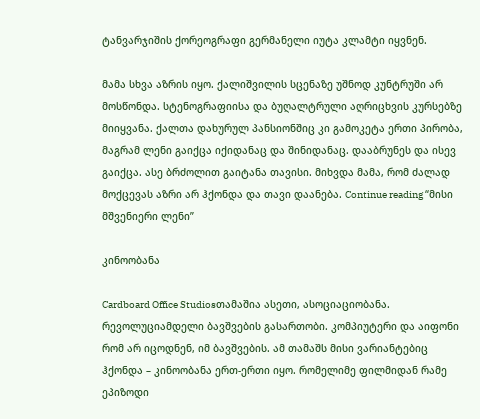ტანვარჯიშის ქორეოგრაფი გერმანელი იუტა კლამტი იყვნენ.

მამა სხვა აზრის იყო. ქალიშვილის სცენაზე უშნოდ კუნტრუში არ მოსწონდა. სტენოგრაფიისა და ბუღალტრული აღრიცხვის კურსებზე მიიყვანა. ქალთა დახურულ პანსიონშიც კი გამოკეტა ერთი პირობა, მაგრამ ლენი გაიქცა იქიდანაც და შინიდანაც. დააბრუნეს და ისევ გაიქცა. ასე ბრძოლით გაიტანა თავისი. მიხვდა მამა, რომ ძალად მოქცევას აზრი არ ჰქონდა და თავი დაანება. Continue reading “მისი მშვენიერი ლენი”

კინოობანა

Cardboard Office Studiosთამაშია ასეთი, ასოციაციობანა. რევოლუციამდელი ბავშვების გასართობი. კომპიუტერი და აიფონი რომ არ იცოდნენ, იმ ბავშვების. ამ თამაშს მისი ვარიანტებიც ჰქონდა – კინოობანა ერთ-ერთი იყო. რომელიმე ფილმიდან რამე ეპიზოდი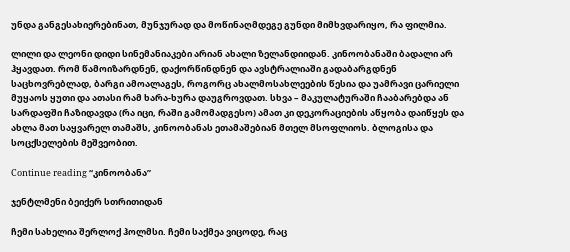უნდა განგესახიერებინათ, მუნჯურად და მოწინაღმდეგე გუნდი მიმხვდარიყო, რა ფილმია.

ლილი და ლეონი დიდი სინემანიაკები არიან ახალი ზელანდიიდან. კინოობანაში ბადალი არ ჰყავდათ. რომ წამოიზარდნენ, დაქორწინდნენ და ავსტრალიაში გადაბარგდნენ საცხოვრებლად, ბარგი ამოალაგეს, როგორც ახალმოსახლეების წესია და უამრავი ცარიელი მუყაოს ყუთი და ათასი რამ ხარა-ხურა დაუგროვდათ. სხვა – მაკულატურაში ჩააბარებდა ან სარდაფში ჩაზიდავდა (რა იცი, რაში გამომადგესო) ამათ კი დეკორაციების აწყობა დაიწყეს და ახლა მათ საყვარელ თამაშს, კინოობანას ეთამაშებიან მთელ მსოფლიოს. ბლოგისა და სოცქსელების მეშვეობით.

Continue reading “კინოობანა”

ჯენტლმენი ბეიქერ სთრითიდან

ჩემი სახელია შერლოქ ჰოლმსი. ჩემი საქმეა ვიცოდე, რაც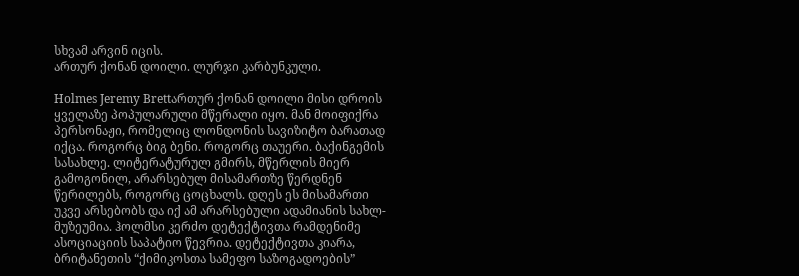სხვამ არვინ იცის.
ართურ ქონან დოილი. ლურჯი კარბუნკული.

Holmes Jeremy Brettართურ ქონან დოილი მისი დროის ყველაზე პოპულარული მწერალი იყო. მან მოიფიქრა პერსონაჟი, რომელიც ლონდონის სავიზიტო ბარათად იქცა. როგორც ბიგ ბენი. როგორც თაუერი. ბაქინგემის სასახლე. ლიტერატურულ გმირს, მწერლის მიერ გამოგონილ, არარსებულ მისამართზე წერდნენ წერილებს, როგორც ცოცხალს. დღეს ეს მისამართი უკვე არსებობს და იქ ამ არარსებული ადამიანის სახლ-მუზეუმია. ჰოლმსი კერძო დეტექტივთა რამდენიმე ასოციაციის საპატიო წევრია. დეტექტივთა კიარა, ბრიტანეთის “ქიმიკოსთა სამეფო საზოგადოების”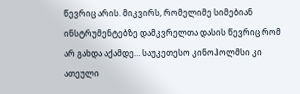წევრიც არის. მიკვირს, რომელიმე სიმებიან ინსტრუმენტებზე დამკვრელთა დასის წევრიც რომ არ გახდა აქამდე… საუკეთესო კინოჰოლმსი კი ათეული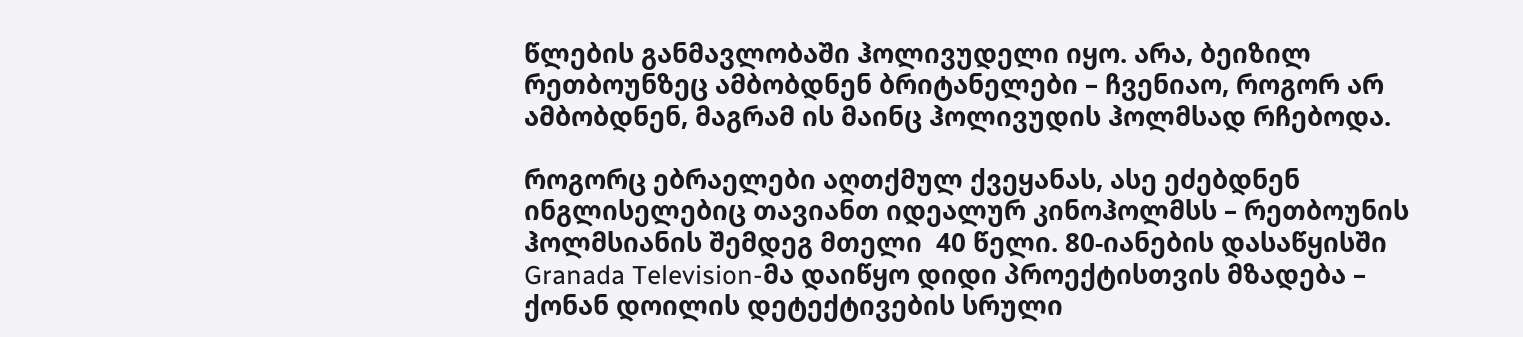წლების განმავლობაში ჰოლივუდელი იყო. არა, ბეიზილ რეთბოუნზეც ამბობდნენ ბრიტანელები – ჩვენიაო, როგორ არ ამბობდნენ, მაგრამ ის მაინც ჰოლივუდის ჰოლმსად რჩებოდა.

როგორც ებრაელები აღთქმულ ქვეყანას, ასე ეძებდნენ ინგლისელებიც თავიანთ იდეალურ კინოჰოლმსს – რეთბოუნის ჰოლმსიანის შემდეგ მთელი  40 წელი. 80-იანების დასაწყისში  Granada Television-მა დაიწყო დიდი პროექტისთვის მზადება – ქონან დოილის დეტექტივების სრული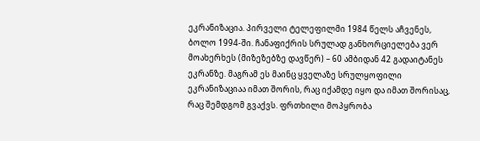ეკრანიზაცია. პირველი ტელეფილმი 1984 წელს აჩვენეს, ბოლო 1994-ში. ჩანაფიქრის სრულად განხორციელება ვერ მოახერხეს (მიზეზებზე დავწერ) – 60 ამბიდან 42 გადაიტანეს ეკრანზე. მაგრამ ეს მაინც ყველაზე სრულყოფილი ეკრანიზაციაა იმათ შორის, რაც იქამდე იყო და იმათ შორისაც, რაც შემდგომ გვაქვს. ფრთხილი მოპყრობა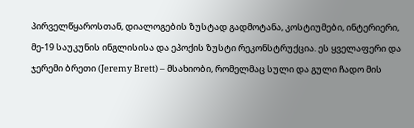პირველწყაროსთან, დიალოგების ზუსტად გადმოტანა, კოსტიუმები, ინტერიერი, მე-19 საუკუნის ინგლისისა და ეპოქის ზუსტი რეკონსტრუქცია. ეს ყველაფერი და ჯერემი ბრეთი (Jeremy Brett) – მსახიობი, რომელმაც სული და გული ჩადო მის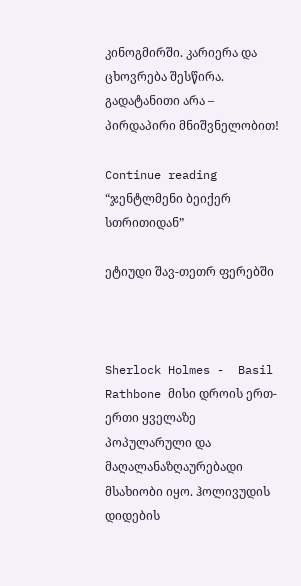კინოგმირში. კარიერა და ცხოვრება შესწირა. გადატანითი არა – პირდაპირი მნიშვნელობით!

Continue reading “ჯენტლმენი ბეიქერ სთრითიდან”

ეტიუდი შავ-თეთრ ფერებში



Sherlock Holmes -  Basil Rathbone მისი დროის ერთ-ერთი ყველაზე პოპულარული და მაღალანაზღაურებადი მსახიობი იყო. ჰოლივუდის დიდების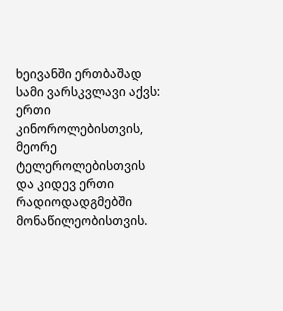ხეივანში ერთბაშად სამი ვარსკვლავი აქვს: ერთი კინოროლებისთვის, მეორე ტელეროლებისთვის და კიდევ ერთი რადიოდადგმებში მონაწილეობისთვის.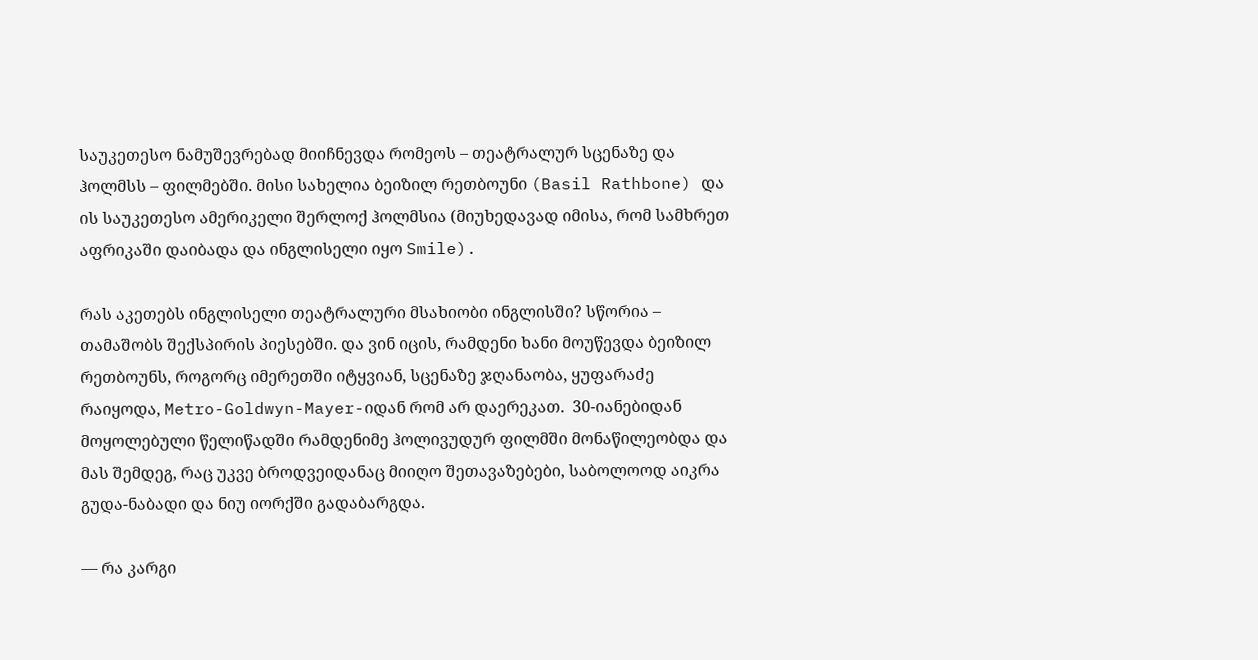საუკეთესო ნამუშევრებად მიიჩნევდა რომეოს – თეატრალურ სცენაზე და ჰოლმსს – ფილმებში. მისი სახელია ბეიზილ რეთბოუნი (Basil Rathbone) და ის საუკეთესო ამერიკელი შერლოქ ჰოლმსია (მიუხედავად იმისა, რომ სამხრეთ აფრიკაში დაიბადა და ინგლისელი იყო Smile).

რას აკეთებს ინგლისელი თეატრალური მსახიობი ინგლისში? სწორია – თამაშობს შექსპირის პიესებში. და ვინ იცის, რამდენი ხანი მოუწევდა ბეიზილ რეთბოუნს, როგორც იმერეთში იტყვიან, სცენაზე ჯღანაობა, ყუფარაძე რაიყოდა, Metro-Goldwyn-Mayer-იდან რომ არ დაერეკათ.  30-იანებიდან მოყოლებული წელიწადში რამდენიმე ჰოლივუდურ ფილმში მონაწილეობდა და მას შემდეგ, რაც უკვე ბროდვეიდანაც მიიღო შეთავაზებები, საბოლოოდ აიკრა გუდა-ნაბადი და ნიუ იორქში გადაბარგდა.

— რა კარგი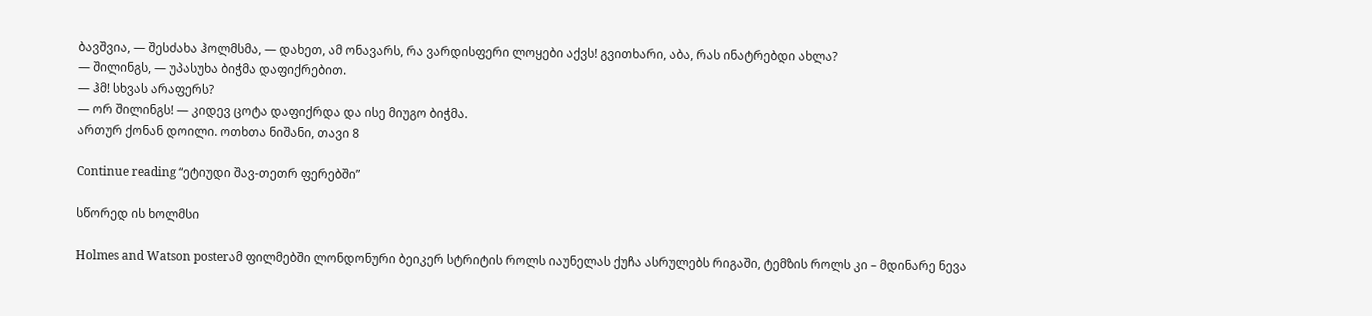ბავშვია, — შესძახა ჰოლმსმა, — დახეთ, ამ ონავარს, რა ვარდისფერი ლოყები აქვს! გვითხარი, აბა, რას ინატრებდი ახლა?
— შილინგს, — უპასუხა ბიჭმა დაფიქრებით.
— ჰმ! სხვას არაფერს?
— ორ შილინგს! — კიდევ ცოტა დაფიქრდა და ისე მიუგო ბიჭმა.
ართურ ქონან დოილი. ოთხთა ნიშანი, თავი 8

Continue reading “ეტიუდი შავ-თეთრ ფერებში”

სწორედ ის ხოლმსი

Holmes and Watson posterამ ფილმებში ლონდონური ბეიკერ სტრიტის როლს იაუნელას ქუჩა ასრულებს რიგაში, ტემზის როლს კი – მდინარე ნევა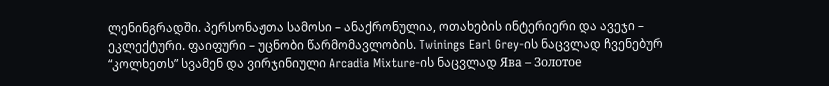ლენინგრადში. პერსონაჟთა სამოსი – ანაქრონულია, ოთახების ინტერიერი და ავეჯი – ეკლექტური. ფაიფური – უცნობი წარმომავლობის. Twinings Earl Grey-ის ნაცვლად ჩვენებურ “კოლხეთს” სვამენ და ვირჯინიული Arcadia Mixture-ის ნაცვლად Ява – Золотое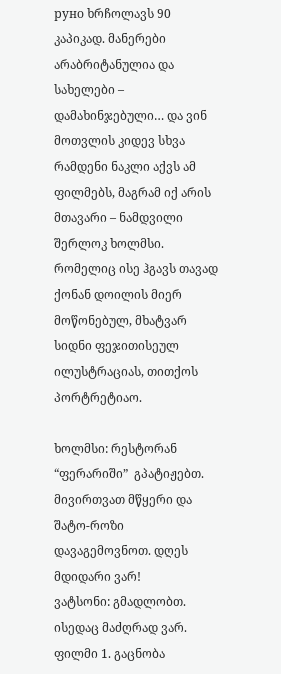руно ხრჩოლავს 90 კაპიკად. მანერები არაბრიტანულია და სახელები – დამახინჯებული… და ვინ მოთვლის კიდევ სხვა რამდენი ნაკლი აქვს ამ ფილმებს, მაგრამ იქ არის მთავარი – ნამდვილი შერლოკ ხოლმსი. რომელიც ისე ჰგავს თავად ქონან დოილის მიერ მოწონებულ, მხატვარ სიდნი ფეჯითისეულ ილუსტრაციას, თითქოს პორტრეტიაო.

ხოლმსი: რესტორან “ფერარიში”  გპატიჟებთ. მივირთვათ მწყერი და შატო-როზი დავაგემოვნოთ. დღეს მდიდარი ვარ!
ვატსონი: გმადლობთ. ისედაც მაძღრად ვარ.
ფილმი 1. გაცნობა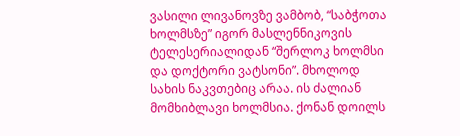ვასილი ლივანოვზე ვამბობ, “საბჭოთა ხოლმსზე” იგორ მასლენნიკოვის ტელესერიალიდან “შერლოკ ხოლმსი და დოქტორი ვატსონი”. მხოლოდ სახის ნაკვთებიც არაა. ის ძალიან მომხიბლავი ხოლმსია. ქონან დოილს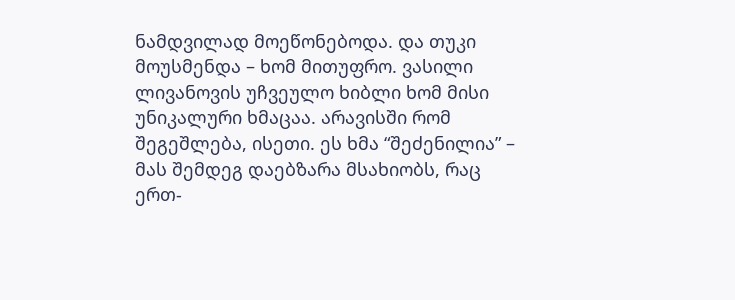ნამდვილად მოეწონებოდა. და თუკი მოუსმენდა – ხომ მითუფრო. ვასილი ლივანოვის უჩვეულო ხიბლი ხომ მისი უნიკალური ხმაცაა. არავისში რომ შეგეშლება, ისეთი. ეს ხმა “შეძენილია” – მას შემდეგ დაებზარა მსახიობს, რაც ერთ-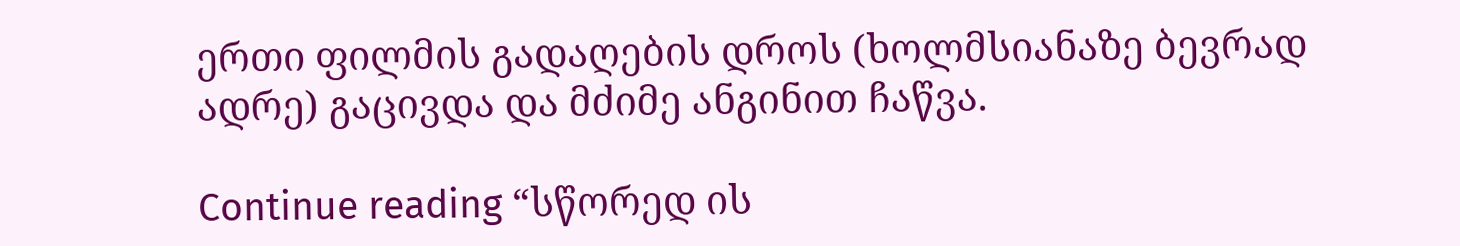ერთი ფილმის გადაღების დროს (ხოლმსიანაზე ბევრად ადრე) გაცივდა და მძიმე ანგინით ჩაწვა.

Continue reading “სწორედ ის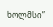ხოლმსი”